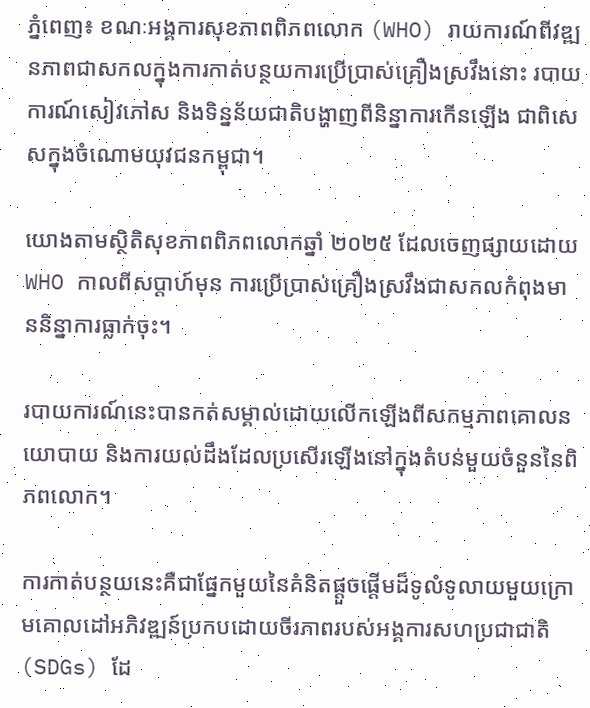ភ្នំពេញ៖ ខណៈអង្គការសុខភាពពិភពលោក (WHO) រាយការណ៍ពីវឌ្ឍនភាពជាសកលក្នុងការកាត់បន្ថយការប្រើប្រាស់គ្រឿងស្រវឹងនោះ របាយការណ៍សៀវភៅស និងទិន្នន័យជាតិបង្ហាញពីនិន្នាការកើនឡើង ជាពិសេសក្នុងចំណោមយុវជនកម្ពុជា។

យោងតាមស្ថិតិសុខភាពពិភពលោកឆ្នាំ ២០២៥ ដែលចេញផ្សាយដោយ WHO កាលពីសប្តាហ៍មុន ការប្រើប្រាស់គ្រឿងស្រវឹងជាសកលកំពុងមាននិន្នាការធ្លាក់ចុះ។

របាយការណ៍នេះបានកត់សម្គាល់ដោយលើកឡើងពីសកម្មភាពគោលនយោបាយ និងការយល់ដឹងដែលប្រសើរឡើងនៅក្នុងតំបន់មួយចំនួននៃពិភពលោក។

ការកាត់បន្ថយនេះគឺជាផ្នែកមួយនៃគំនិតផ្តួចផ្តើមដ៏ទូលំទូលាយមួយក្រោមគោលដៅអភិវឌ្ឍន៍ប្រកបដោយចីរភាពរបស់អង្គការសហប្រជាជាតិ (SDGs) ដែ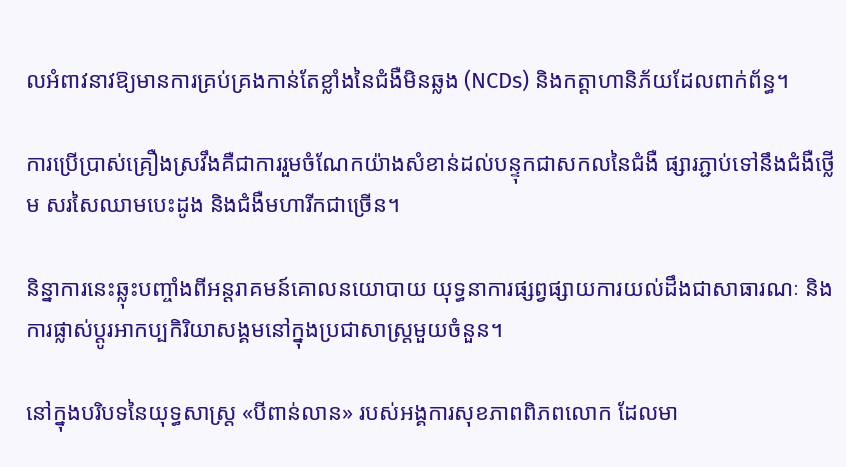លអំពាវនាវឱ្យមានការគ្រប់គ្រងកាន់តែខ្លាំងនៃជំងឺមិនឆ្លង (NCDs) និងកត្តាហានិភ័យដែលពាក់ព័ន្ធ។

ការប្រើប្រាស់គ្រឿងស្រវឹងគឺជាការរួមចំណែកយ៉ាងសំខាន់ដល់បន្ទុកជាសកលនៃជំងឺ ផ្សារភ្ជាប់ទៅនឹងជំងឺថ្លើម សរសៃឈាមបេះដូង និងជំងឺមហារីកជាច្រើន។

និន្នាការនេះឆ្លុះបញ្ចាំងពីអន្តរាគមន៍គោលនយោបាយ យុទ្ធនាការផ្សព្វផ្សាយការយល់ដឹងជាសាធារណៈ និងការផ្លាស់ប្តូរអាកប្បកិរិយាសង្គមនៅក្នុងប្រជាសាស្ត្រមួយចំនួន។

នៅក្នុងបរិបទនៃយុទ្ធសាស្ត្រ «បីពាន់លាន» របស់អង្គការសុខភាពពិភពលោក ដែលមា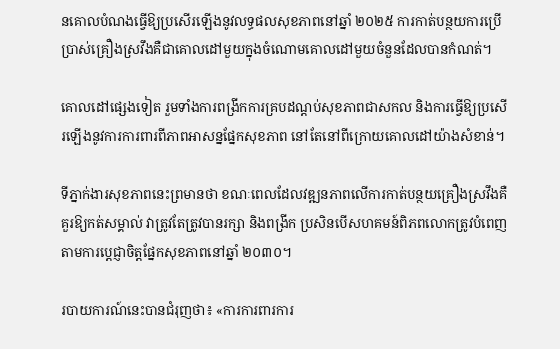នគោលបំណងធ្វើឱ្យប្រសើរឡើងនូវលទ្ធផលសុខភាពនៅឆ្នាំ ២០២៥ ការកាត់បន្ថយការប្រើប្រាស់គ្រឿងស្រវឹងគឺជាគោលដៅមួយក្នុងចំណោមគោលដៅមួយចំនួនដែលបានកំណត់។

គោលដៅផ្សេងទៀត រួមទាំងការពង្រីកការគ្របដណ្តប់សុខភាពជាសកល និងការធ្វើឱ្យប្រសើរឡើងនូវការការពារពីភាពអាសន្នផ្នែកសុខភាព នៅតែនៅពីក្រោយគោលដៅយ៉ាងសំខាន់។

ទីភ្នាក់ងារសុខភាពនេះព្រមានថា ខណៈពេលដែលវឌ្ឍនភាពលើការកាត់បន្ថយគ្រឿងស្រវឹងគឺគួរឱ្យកត់សម្គាល់ វាត្រូវតែត្រូវបានរក្សា និងពង្រីក ប្រសិនបើសហគមន៍ពិភពលោកត្រូវបំពេញតាមការប្តេជ្ញាចិត្តផ្នែកសុខភាពនៅឆ្នាំ ២០៣០។

របាយការណ៍នេះបានជំរុញថា៖ «ការការពារការ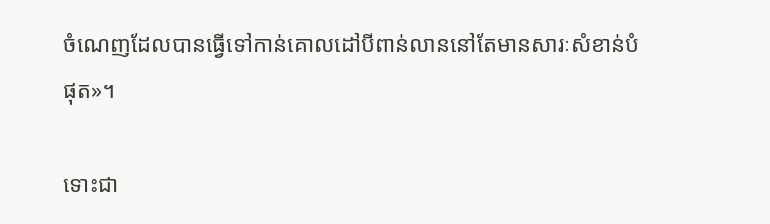ចំណេញដែលបានធ្វើទៅកាន់គោលដៅបីពាន់លាននៅតែមានសារៈសំខាន់បំផុត»។

ទោះជា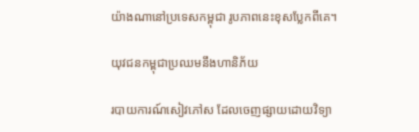យ៉ាងណានៅប្រទេសកម្ពុជា រូបភាពនេះខុសប្លែកពីគេ។

យុវជនកម្ពុជាប្រឈមនឹងហានិភ័យ

របាយការណ៍សៀវភៅស ដែលចេញផ្សាយដោយវិទ្យា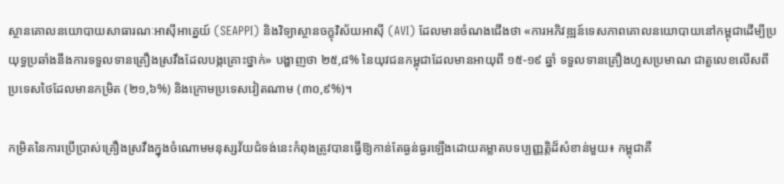ស្ថានគោលនយោបាយសាធារណៈអាស៊ីអាគ្នេយ៍ (SEAPPI) និងវិទ្យាស្ថានចក្ខុវិស័យអាស៊ី (AVI) ដែលមានចំណងជើងថា «ការអភិវឌ្ឍន៍ទេសភាពគោលនយោបាយនៅកម្ពុជាដើម្បីប្រយុទ្ធប្រឆាំងនឹងការទទួលទានគ្រឿងស្រវឹងដែលបង្កគ្រោះថ្នាក់» បង្ហាញថា ២៥,៨% នៃយុវជនកម្ពុជាដែលមានអាយុពី ១៥-១៩ ឆ្នាំ ទទួលទានគ្រឿងហួសប្រមាណ ជាតួលេខលើសពីប្រទេសថៃដែលមានកម្រិត (២១,៦%) និងក្រោមប្រទេសវៀតណាម (៣០,៩%)។

កម្រិតនៃការប្រើប្រាស់គ្រឿងស្រវឹងក្នុងចំណោមមនុស្សវ័យជំទង់នេះកំពុងត្រូវបានធ្វើឱ្យកាន់តែធ្ងន់ធ្ងរឡើងដោយគម្លាតបទប្បញ្ញត្តិដ៏សំខាន់មួយ៖ កម្ពុជាគឺ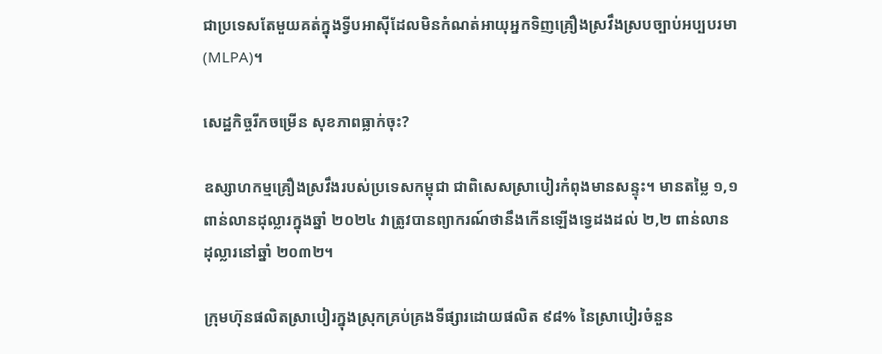ជាប្រទេសតែមួយគត់ក្នុងទ្វីបអាស៊ីដែលមិនកំណត់អាយុអ្នកទិញគ្រឿងស្រវឹងស្របច្បាប់អប្បបរមា (MLPA)។

សេដ្ឋកិច្ចរីកចម្រើន សុខភាពធ្លាក់ចុះ?

ឧស្សាហកម្មគ្រឿងស្រវឹងរបស់ប្រទេសកម្ពុជា ជាពិសេសស្រាបៀរកំពុងមានសន្ទុះ។ មានតម្លៃ ១,១ ពាន់លានដុល្លារក្នុងឆ្នាំ ២០២៤ វាត្រូវបានព្យាករណ៍ថានឹងកើនឡើងទ្វេដងដល់ ២,២ ពាន់លានដុល្លារនៅឆ្នាំ ២០៣២។

ក្រុមហ៊ុនផលិតស្រាបៀរក្នុងស្រុកគ្រប់គ្រងទីផ្សារដោយផលិត ៩៨% នៃស្រាបៀរចំនួន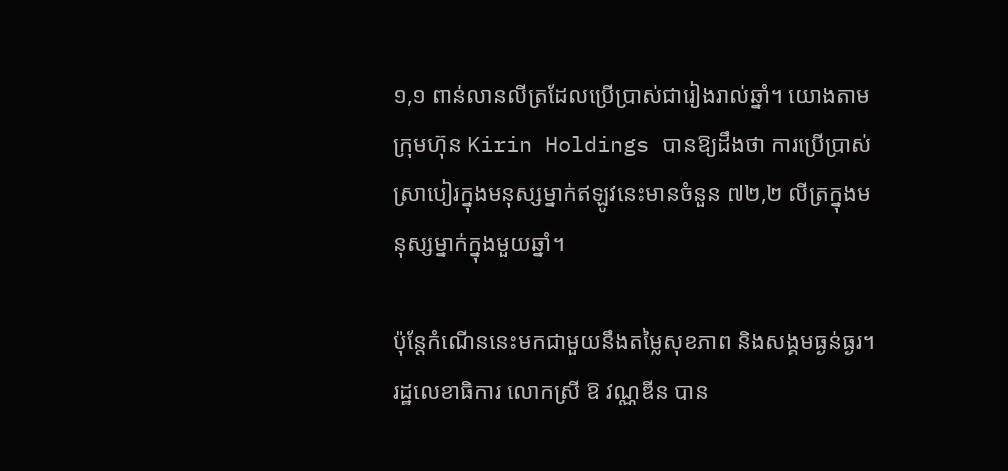១,១ ពាន់លានលីត្រដែលប្រើប្រាស់ជារៀងរាល់ឆ្នាំ។ យោងតាមក្រុមហ៊ុន Kirin Holdings បានឱ្យដឹងថា ការប្រើប្រាស់ស្រាបៀរក្នុងមនុស្សម្នាក់ឥឡូវនេះមានចំនួន ៧២,២ លីត្រក្នុងមនុស្សម្នាក់ក្នុងមួយឆ្នាំ។

ប៉ុន្តែកំណើននេះមកជាមួយនឹងតម្លៃសុខភាព និងសង្គមធ្ងន់ធ្ងរ។ រដ្ឋលេខាធិការ លោកស្រី ឱ វណ្ណឌីន បាន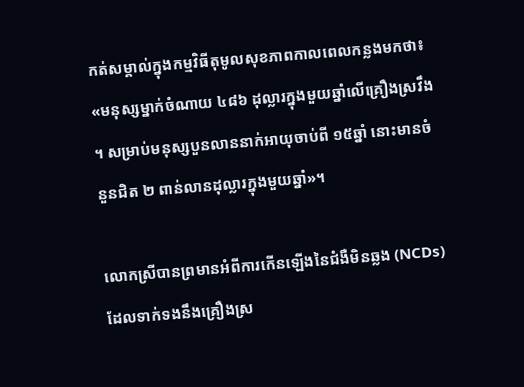កត់សម្គាល់ក្នុងកម្មវិធីតុមូលសុខភាពកាលពេលកន្លងមកថា៖ «មនុស្សម្នាក់ចំណាយ ៤៨៦ ដុល្លារក្នុងមួយឆ្នាំលើគ្រឿងស្រវឹង។ សម្រាប់មនុស្សបួនលាននាក់អាយុចាប់ពី ១៥ឆ្នាំ នោះមានចំនួនជិត ២ ពាន់លានដុល្លារក្នុងមួយឆ្នាំ»។

លោកស្រីបានព្រមានអំពីការកើនឡើងនៃជំងឺមិនឆ្លង (NCDs) ដែលទាក់ទងនឹងគ្រឿងស្រ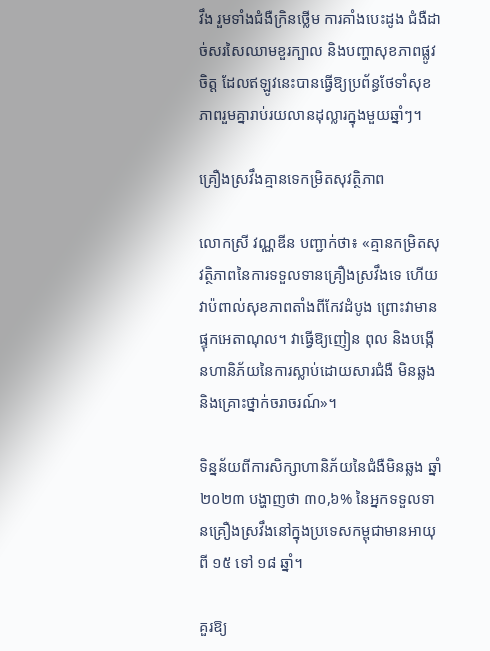វឹង រួមទាំងជំងឺក្រិនថ្លើម ការគាំងបេះដូង ជំងឺដាច់សរសៃឈាមខួរក្បាល និងបញ្ហាសុខភាពផ្លូវចិត្ត ដែលឥឡូវនេះបានធ្វើឱ្យប្រព័ន្ធថែទាំសុខភាពរួមគ្នារាប់រយលានដុល្លារក្នុងមួយឆ្នាំៗ។

គ្រឿងស្រវឹងគ្មានទេកម្រិតសុវត្ថិភាព

លោកស្រី វណ្ណឌីន បញ្ជាក់ថា៖ «គ្មានកម្រិតសុវត្ថិភាពនៃការទទួលទានគ្រឿងស្រវឹងទេ ហើយវាប៉ពាល់សុខភាពតាំងពីកែវដំបូង ព្រោះវាមានផ្ទុកអេតាណុល។ វាធ្វើឱ្យញៀន ពុល និងបង្កើនហានិភ័យនៃការស្លាប់ដោយសារជំងឺ មិនឆ្លង និងគ្រោះថ្នាក់ចរាចរណ៍»។

ទិន្នន័យពីការសិក្សាហានិភ័យនៃជំងឺមិនឆ្លង ឆ្នាំ ២០២៣ បង្ហាញថា ៣០,៦% នៃអ្នកទទួលទានគ្រឿងស្រវឹងនៅក្នុងប្រទេសកម្ពុជាមានអាយុពី ១៥ ទៅ ១៨ ឆ្នាំ។

គួរឱ្យ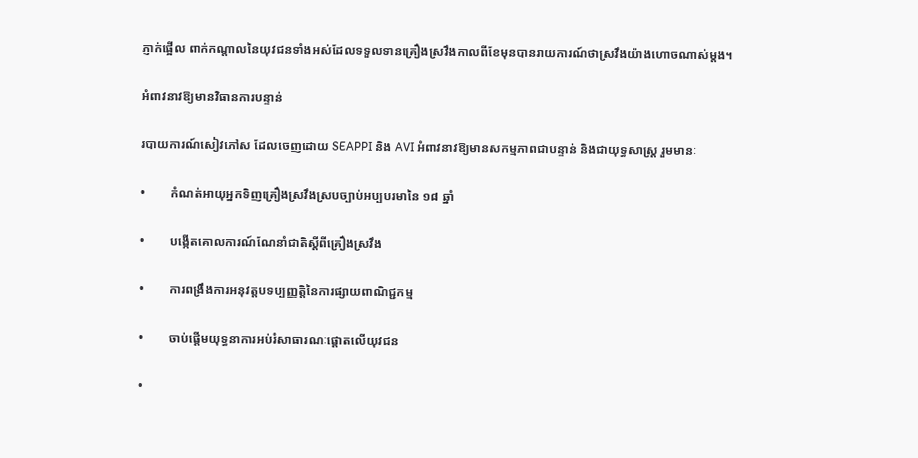ភ្ញាក់ផ្អើល ពាក់កណ្តាលនៃយុវជនទាំងអស់ដែលទទួលទានគ្រឿងស្រវឹងកាលពីខែមុនបានរាយការណ៍ថាស្រវឹងយ៉ាងហោចណាស់ម្តង។

អំពាវនាវឱ្យមានវិធានការបន្ទាន់

របាយការណ៍សៀវភៅស ដែលចេញដោយ SEAPPI និង AVI អំពាវនាវឱ្យមានសកម្មភាពជាបន្ទាន់ និងជាយុទ្ធសាស្ត្រ រួមមានៈ

•        កំណត់អាយុអ្នកទិញគ្រឿងស្រវឹងស្របច្បាប់អប្បបរមានៃ ១៨ ឆ្នាំ

•        បង្កើតគោលការណ៍ណែនាំជាតិស្ដីពីគ្រឿងស្រវឹង

•        ការពង្រឹងការអនុវត្តបទប្បញ្ញត្តិនៃការផ្សាយពាណិជ្ជកម្ម

•        ចាប់ផ្តើមយុទ្ធនាការអប់រំសាធារណៈផ្តោតលើយុវជន

•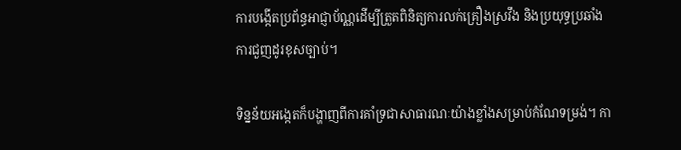ការបង្កើតប្រព័ន្ធអាជ្ញាប័ណ្ណដើម្បីត្រួតពិនិត្យការលក់គ្រឿងស្រវឹង និងប្រយុទ្ធប្រឆាំងការជួញដូរខុសច្បាប់។

ទិន្នន័យអង្កេតក៏បង្ហាញពីការគាំទ្រជាសាធារណៈយ៉ាងខ្លាំងសម្រាប់កំណែទម្រង់។ កា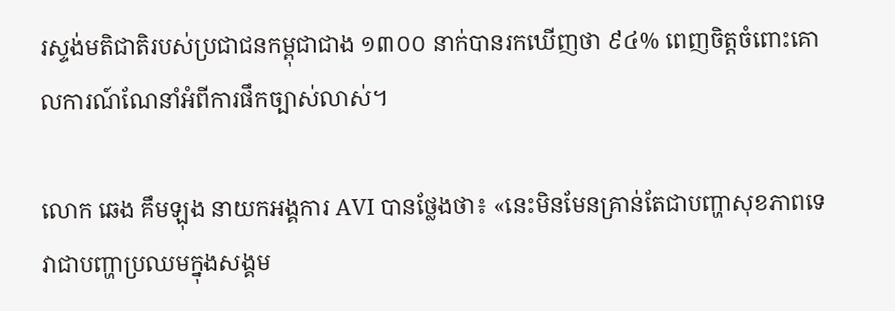រស្ទង់មតិជាតិរបស់ប្រជាជនកម្ពុជាជាង ១៣០០ នាក់បានរកឃើញថា ៩៤% ពេញចិត្តចំពោះគោលការណ៍ណែនាំអំពីការផឹកច្បាស់លាស់។

លោក ឆេង គឹមឡុង នាយកអង្គការ AVI បានថ្លែងថា៖ «នេះមិនមែនគ្រាន់តែជាបញ្ហាសុខភាពទេ វាជាបញ្ហាប្រឈមក្នុងសង្គម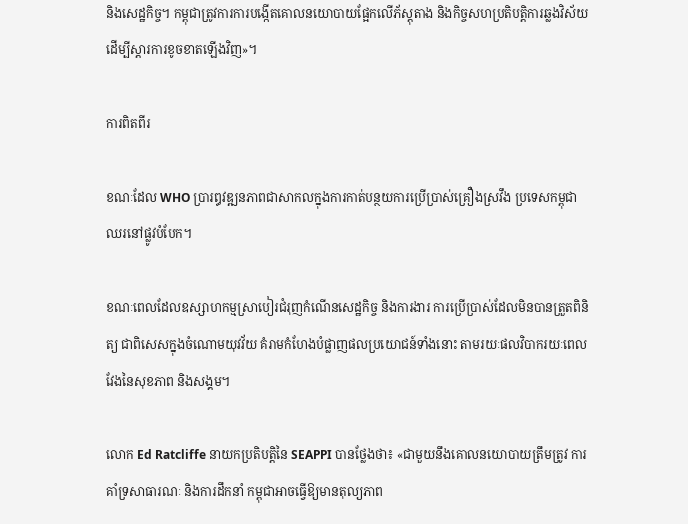និងសេដ្ឋកិច្ច។ កម្ពុជាត្រូវការការបង្កើតគោលនយោបាយផ្អែកលើភ័ស្តុតាង និងកិច្ចសហប្រតិបត្តិការឆ្លងវិស័យ ដើម្បីស្តារការខូចខាតឡើងវិញ»។

ការពិតពីរ

ខណៈដែល WHO ប្រារឰវឌ្ឍនភាពជាសាកលក្នុងការកាត់បន្ថយការប្រើប្រាស់គ្រឿងស្រវឹង ប្រទេសកម្ពុជាឈរនៅផ្លូវបំបែក។

ខណៈពេលដែលឧស្សាហកម្មស្រាបៀរជំរុញកំណើនសេដ្ឋកិច្ច និងការងារ ការប្រើប្រាស់ដែលមិនបានត្រួតពិនិត្យ ជាពិសេសក្នុងចំណោមយុវវ័យ គំរាមកំហែងបំផ្លាញផលប្រយោជន៍ទាំងនោះ តាមរយៈផលវិបាករយៈពេលវែងនៃសុខភាព និងសង្គម។

លោក Ed Ratcliffe នាយកប្រតិបត្តិនៃ SEAPPI បានថ្លែងថា៖ «ជាមួយនឹងគោលនយោបាយត្រឹមត្រូវ ការគាំទ្រសាធារណៈ និងការដឹកនាំ កម្ពុជាអាចធ្វើឱ្យមានតុល្យភាព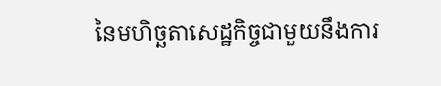នៃមហិច្ឆតាសេដ្ឋកិច្ចជាមួយនឹងការ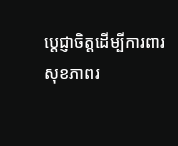ប្តេជ្ញាចិត្តដើម្បីការពារសុខភាពរ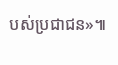បស់ប្រជាជន»៕